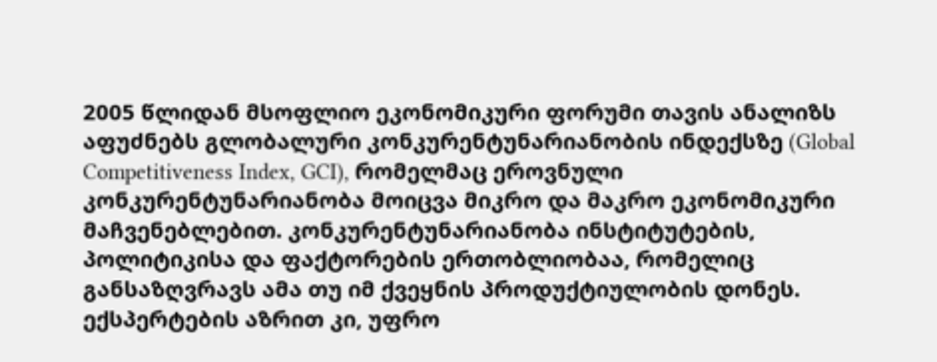2005 წლიდან მსოფლიო ეკონომიკური ფორუმი თავის ანალიზს აფუძნებს გლობალური კონკურენტუნარიანობის ინდექსზე (Global Competitiveness Index, GCI), რომელმაც ეროვნული კონკურენტუნარიანობა მოიცვა მიკრო და მაკრო ეკონომიკური მაჩვენებლებით. კონკურენტუნარიანობა ინსტიტუტების, პოლიტიკისა და ფაქტორების ერთობლიობაა, რომელიც განსაზღვრავს ამა თუ იმ ქვეყნის პროდუქტიულობის დონეს. ექსპერტების აზრით კი, უფრო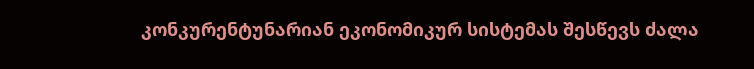კონკურენტუნარიან ეკონომიკურ სისტემას შესწევს ძალა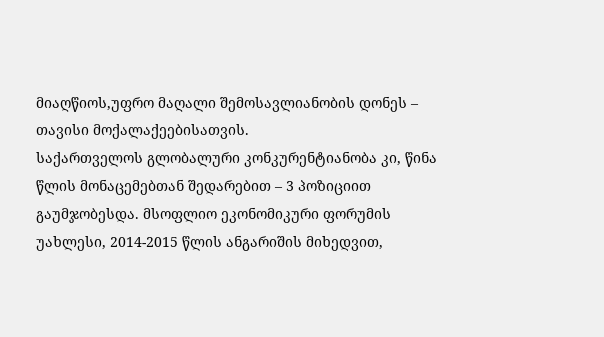მიაღწიოს,უფრო მაღალი შემოსავლიანობის დონეს – თავისი მოქალაქეებისათვის.
საქართველოს გლობალური კონკურენტიანობა კი, წინა წლის მონაცემებთან შედარებით – 3 პოზიციით გაუმჯობესდა. მსოფლიო ეკონომიკური ფორუმის უახლესი, 2014-2015 წლის ანგარიშის მიხედვით,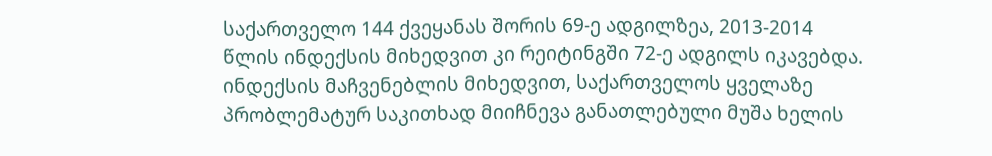საქართველო 144 ქვეყანას შორის 69-ე ადგილზეა, 2013-2014 წლის ინდექსის მიხედვით კი რეიტინგში 72-ე ადგილს იკავებდა. ინდექსის მაჩვენებლის მიხედვით, საქართველოს ყველაზე პრობლემატურ საკითხად მიიჩნევა განათლებული მუშა ხელის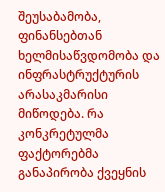შეუსაბამობა, ფინანსებთან ხელმისაწვდომობა და ინფრასტრუქტურის არასაკმარისი მიწოდება. რა კონკრეტულმა ფაქტორებმა განაპირობა ქვეყნის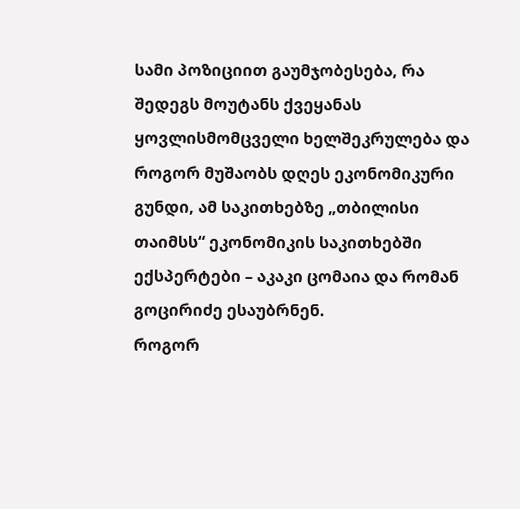სამი პოზიციით გაუმჯობესება, რა შედეგს მოუტანს ქვეყანას ყოვლისმომცველი ხელშეკრულება და როგორ მუშაობს დღეს ეკონომიკური გუნდი, ამ საკითხებზე „თბილისი თაიმსს“ ეკონომიკის საკითხებში ექსპერტები – აკაკი ცომაია და რომან გოცირიძე ესაუბრნენ.
როგორ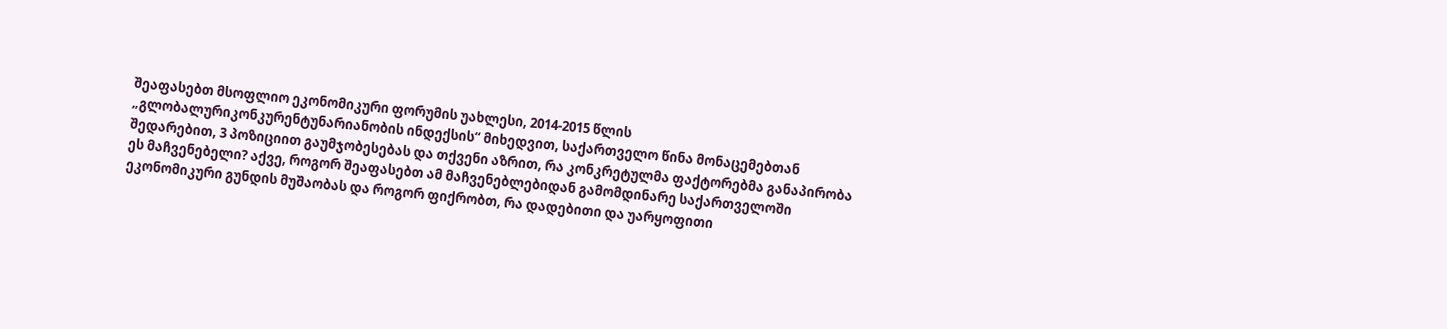შეაფასებთ მსოფლიო ეკონომიკური ფორუმის უახლესი, 2014-2015 წლის „გლობალურიკონკურენტუნარიანობის ინდექსის“ მიხედვით, საქართველო წინა მონაცემებთან შედარებით, 3 პოზიციით გაუმჯობესებას და თქვენი აზრით, რა კონკრეტულმა ფაქტორებმა განაპირობა ეს მაჩვენებელი? აქვე, როგორ შეაფასებთ ამ მაჩვენებლებიდან გამომდინარე საქართველოში ეკონომიკური გუნდის მუშაობას და როგორ ფიქრობთ, რა დადებითი და უარყოფითი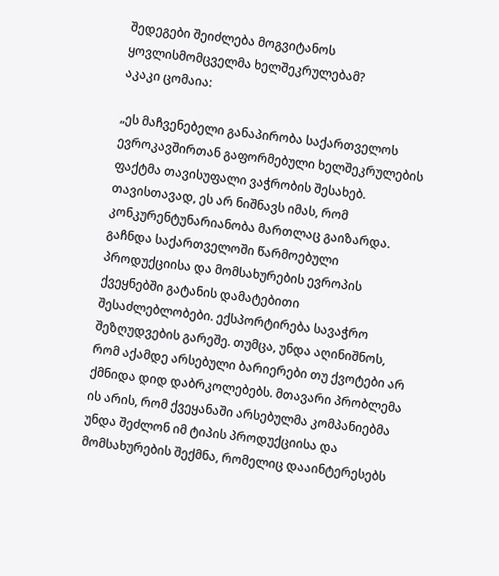შედეგები შეიძლება მოგვიტანოს ყოვლისმომცველმა ხელშეკრულებამ?
აკაკი ცომაია:

„ეს მაჩვენებელი განაპირობა საქართველოს ევროკავშირთან გაფორმებული ხელშეკრულების ფაქტმა თავისუფალი ვაჭრობის შესახებ. თავისთავად, ეს არ ნიშნავს იმას, რომ კონკურენტუნარიანობა მართლაც გაიზარდა. გაჩნდა საქართველოში წარმოებული პროდუქციისა და მომსახურების ევროპის ქვეყნებში გატანის დამატებითი შესაძლებლობები. ექსპორტირება სავაჭრო შეზღუდვების გარეშე. თუმცა, უნდა აღინიშნოს, რომ აქამდე არსებული ბარიერები თუ ქვოტები არ ქმნიდა დიდ დაბრკოლებებს. მთავარი პრობლემა ის არის, რომ ქვეყანაში არსებულმა კომპანიებმა უნდა შეძლონ იმ ტიპის პროდუქციისა და მომსახურების შექმნა, რომელიც დააინტერესებს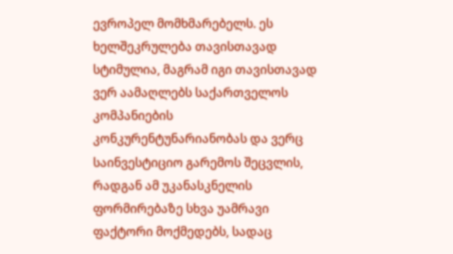ევროპელ მომხმარებელს. ეს ხელშეკრულება თავისთავად სტიმულია, მაგრამ იგი თავისთავად ვერ აამაღლებს საქართველოს კომპანიების კონკურენტუნარიანობას და ვერც საინვესტიციო გარემოს შეცვლის, რადგან ამ უკანასკნელის ფორმირებაზე სხვა უამრავი ფაქტორი მოქმედებს, სადაც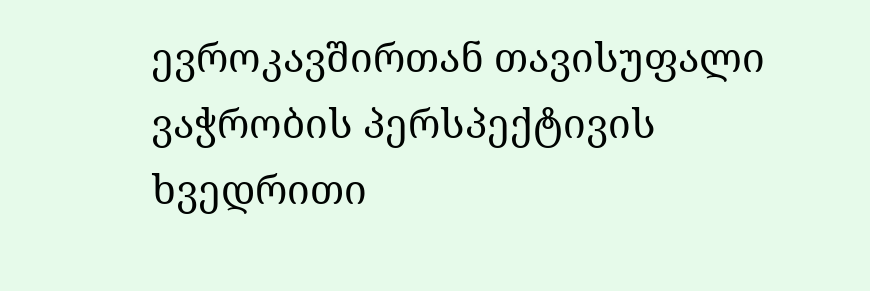ევროკავშირთან თავისუფალი ვაჭრობის პერსპექტივის ხვედრითი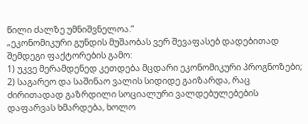წილი ძალზე უმნიშვნელოა.“
„ეკონომიკური გუნდის მუშაობას ვერ შევაფასებ დადებითად შემდეგი ფაქტორების გამო:
1) უკვე მერამდენედ კეთდება მცდარი ეკონომიკური პროგნოზები; 2) საგარეო და საშინაო ვალის სიდიდე გაიზარდა, რაც ძირითადად გაზრდილი სოციალური ვალდებულებების დაფარვას ხმარდება, ხოლო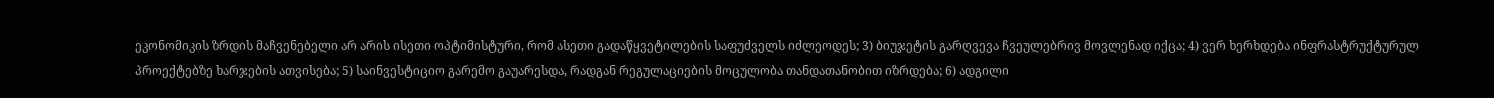ეკონომიკის ზრდის მაჩვენებელი არ არის ისეთი ოპტიმისტური, რომ ასეთი გადაწყვეტილების საფუძველს იძლეოდეს; 3) ბიუჯეტის გარღვევა ჩვეულებრივ მოვლენად იქცა; 4) ვერ ხერხდება ინფრასტრუქტურულ პროექტებზე ხარჯების ათვისება; 5) საინვესტიციო გარემო გაუარესდა, რადგან რეგულაციების მოცულობა თანდათანობით იზრდება; 6) ადგილი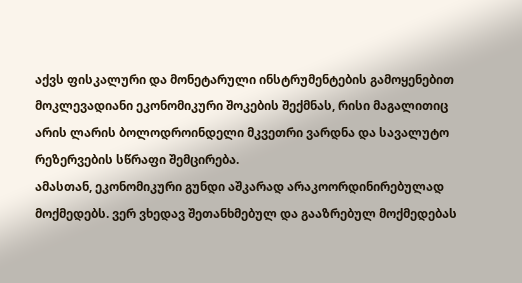აქვს ფისკალური და მონეტარული ინსტრუმენტების გამოყენებით მოკლევადიანი ეკონომიკური შოკების შექმნას, რისი მაგალითიც არის ლარის ბოლოდროინდელი მკვეთრი ვარდნა და სავალუტო რეზერვების სწრაფი შემცირება.
ამასთან, ეკონომიკური გუნდი აშკარად არაკოორდინირებულად მოქმედებს. ვერ ვხედავ შეთანხმებულ და გააზრებულ მოქმედებას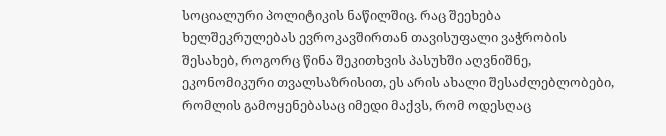სოციალური პოლიტიკის ნაწილშიც. რაც შეეხება ხელშეკრულებას ევროკავშირთან თავისუფალი ვაჭრობის შესახებ, როგორც წინა შეკითხვის პასუხში აღვნიშნე, ეკონომიკური თვალსაზრისით, ეს არის ახალი შესაძლებლობები, რომლის გამოყენებასაც იმედი მაქვს, რომ ოდესღაც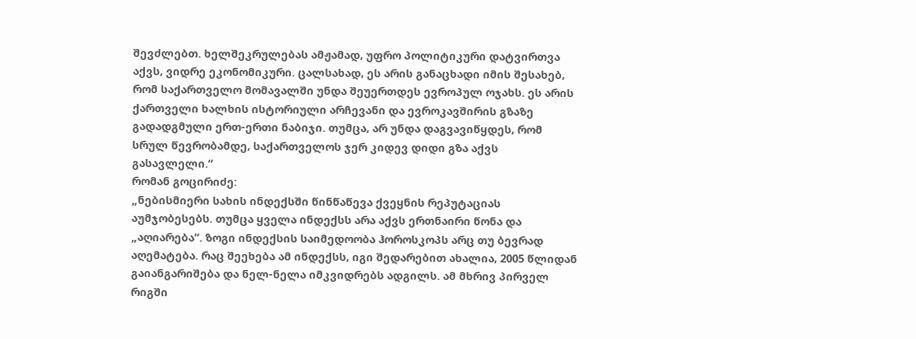შევძლებთ. ხელშეკრულებას ამჟამად, უფრო პოლიტიკური დატვირთვა აქვს, ვიდრე ეკონომიკური. ცალსახად, ეს არის განაცხადი იმის შესახებ, რომ საქართველო მომავალში უნდა შეუერთდეს ევროპულ ოჯახს. ეს არის ქართველი ხალხის ისტორიული არჩევანი და ევროკავშირის გზაზე გადადგმული ერთ-ერთი ნაბიჯი. თუმცა, არ უნდა დაგვავიწყდეს, რომ სრულ წევრობამდე, საქართველოს ჯერ კიდევ დიდი გზა აქვს გასავლელი.“
რომან გოცირიძე:
„ნებისმიერი სახის ინდექსში წინწაწევა ქვეყნის რეპუტაციას აუმჯობესებს. თუმცა ყველა ინდექსს არა აქვს ერთნაირი წონა და „აღიარება“. ზოგი ინდექსის საიმედოობა ჰოროსკოპს არც თუ ბევრად აღემატება. რაც შეეხება ამ ინდექსს, იგი შედარებით ახალია, 2005 წლიდან გაიანგარიშება და ნელ-ნელა იმკვიდრებს ადგილს. ამ მხრივ პირველ რიგში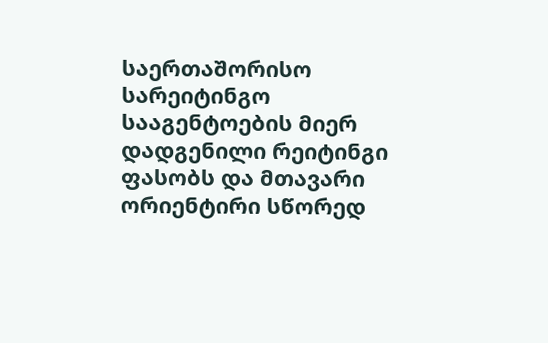საერთაშორისო სარეიტინგო სააგენტოების მიერ დადგენილი რეიტინგი ფასობს და მთავარი ორიენტირი სწორედ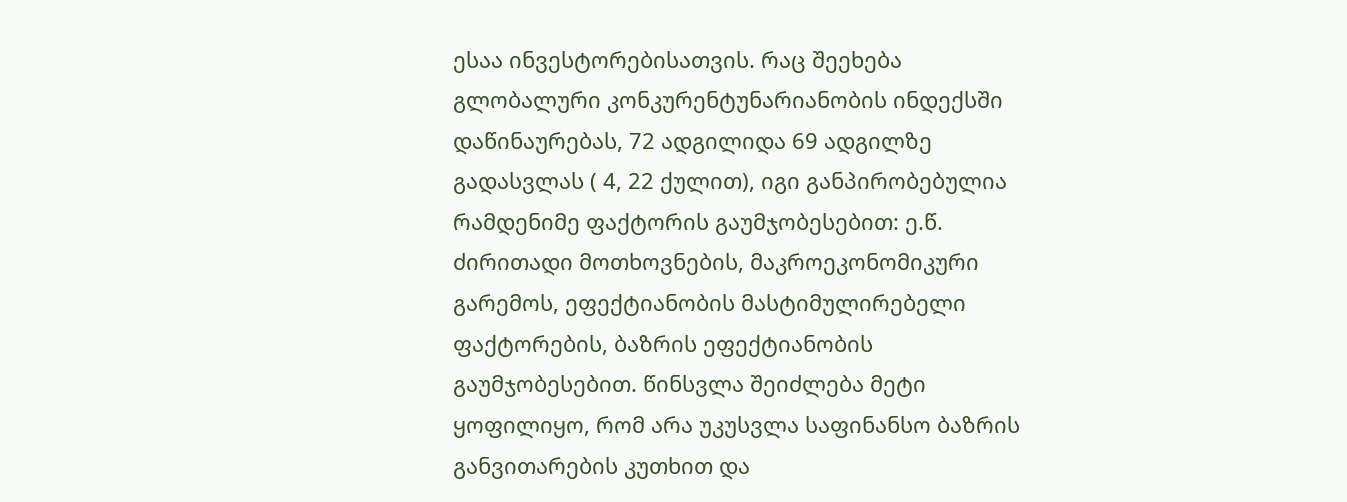ესაა ინვესტორებისათვის. რაც შეეხება გლობალური კონკურენტუნარიანობის ინდექსში დაწინაურებას, 72 ადგილიდა 69 ადგილზე გადასვლას ( 4, 22 ქულით), იგი განპირობებულია რამდენიმე ფაქტორის გაუმჯობესებით: ე.წ. ძირითადი მოთხოვნების, მაკროეკონომიკური გარემოს, ეფექტიანობის მასტიმულირებელი ფაქტორების, ბაზრის ეფექტიანობის გაუმჯობესებით. წინსვლა შეიძლება მეტი ყოფილიყო, რომ არა უკუსვლა საფინანსო ბაზრის განვითარების კუთხით და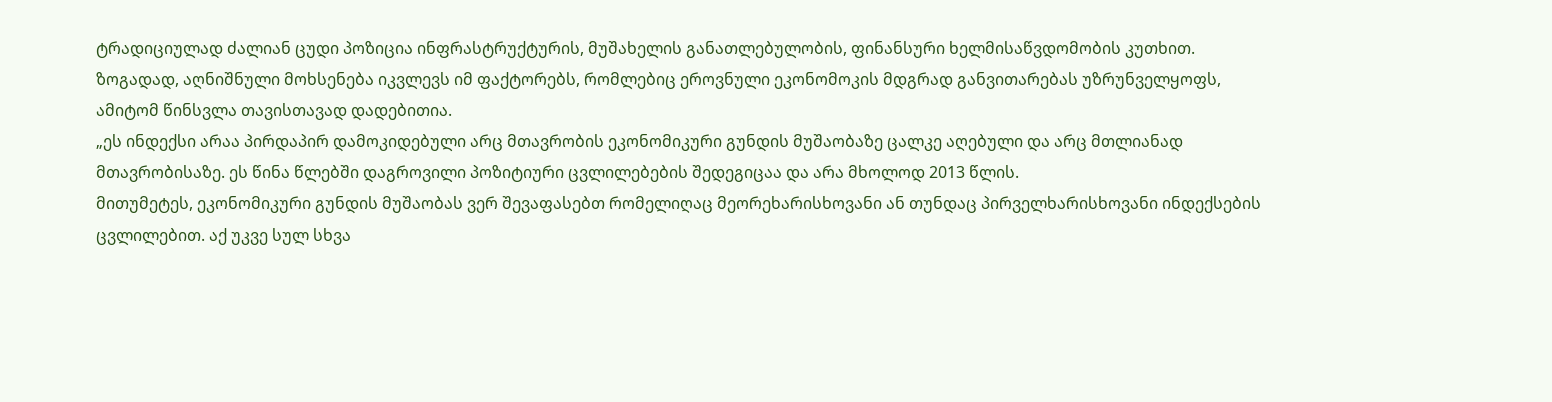ტრადიციულად ძალიან ცუდი პოზიცია ინფრასტრუქტურის, მუშახელის განათლებულობის, ფინანსური ხელმისაწვდომობის კუთხით. ზოგადად, აღნიშნული მოხსენება იკვლევს იმ ფაქტორებს, რომლებიც ეროვნული ეკონომოკის მდგრად განვითარებას უზრუნველყოფს, ამიტომ წინსვლა თავისთავად დადებითია.
„ეს ინდექსი არაა პირდაპირ დამოკიდებული არც მთავრობის ეკონომიკური გუნდის მუშაობაზე ცალკე აღებული და არც მთლიანად მთავრობისაზე. ეს წინა წლებში დაგროვილი პოზიტიური ცვლილებების შედეგიცაა და არა მხოლოდ 2013 წლის.
მითუმეტეს, ეკონომიკური გუნდის მუშაობას ვერ შევაფასებთ რომელიღაც მეორეხარისხოვანი ან თუნდაც პირველხარისხოვანი ინდექსების ცვლილებით. აქ უკვე სულ სხვა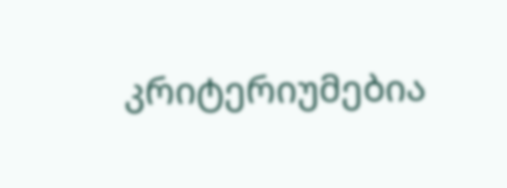კრიტერიუმებია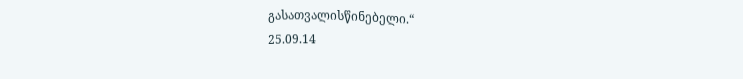გასათვალისწინებელი.“
25.09.14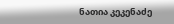ნათია კეკენაძე